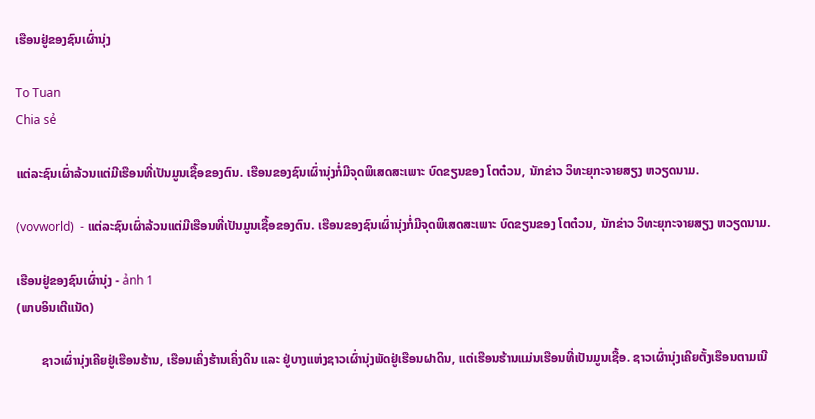ເຮືອນຢູ່ຂອງຊົນເຜົ່ານຸ່ງ

To Tuan
Chia sẻ

ແຕ່ລະຊົນເຜົ່າລ້ວນແຕ່ມີເຮືອນທີ່ເປັນມູນເຊື້ອຂອງຕົນ. ເຮືອນຂອງຊົນເຜົ່ານຸ່ງກໍ່ມີຈຸດພິເສດສະເພາະ ບົດຂຽນຂອງ ໂຕຕ໋ວນ, ນັກຂ່າວ ວິທະຍຸກະຈາຍສຽງ ຫວຽດນາມ.

(vovworld)  - ແຕ່ລະຊົນເຜົ່າລ້ວນແຕ່ມີເຮືອນທີ່ເປັນມູນເຊື້ອຂອງຕົນ. ເຮືອນຂອງຊົນເຜົ່ານຸ່ງກໍ່ມີຈຸດພິເສດສະເພາະ ບົດຂຽນຂອງ ໂຕຕ໋ວນ, ນັກຂ່າວ ວິທະຍຸກະຈາຍສຽງ ຫວຽດນາມ.

ເຮືອນຢູ່ຂອງຊົນເຜົ່ານຸ່ງ - ảnh 1
(ພາບອິນເຕີແນັດ)

        ຊາວເຜົ່ານຸ່ງເຄີຍຢູ່ເຮືອນຮ້ານ, ເຮືອນເຄິ່ງຮ້ານເຄິ່ງດິນ ແລະ ຢູ່ບາງແຫ່ງຊາວເຜົ່ານຸ່ງພັດຢູ່ເຮືອນຝາດິນ, ແຕ່ເຮືອນຮ້ານແມ່ນເຮືອນທີ່ເປັນມູນເຊື້ອ. ຊາວເຜົ່ານຸ່ງເຄີຍຕັ້ງເຮືອນຕາມເນີ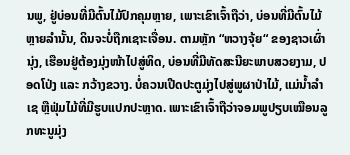ນພູ, ຢູ່ບ່ອນທີ່ມີຕົ້ນໄມ້ປົກຄຸມຫຼາຍ, ເພາະເຂົາເຈົ້າຖືວ່າ, ບ່ອນທີ່ມີຕົ້ນໄມ້ຫຼາຍລຳນັ້ນ, ດິນຈະບໍ່ຖືກເຊາະເຈື່ອນ. ຕາມຫຼັກ “ຫວາງຈຸ້ຍ“ ຂອງຊາວເຜົ່າ ນຸ່ງ, ເຮືອນຢູ່ຕ້ອງມຸ່ງໜ້າໄປສູ່ທິດ, ບ່ອນທີ່ມີທັດສະນີຍະພາບສວຍງາມ, ປອດໂປ່ງ ແລະ ກວ້າງຂວາງ. ບໍ່ຄວນເປີດປະຕູມຸ່ງໄປສູ່ພູຜາປ່າໄມ້, ແມ່ນ້ຳລຳເຊ ຫຼືຟຸ່ມໄມ້ທີ່ມີຮູບແປກປະຫຼາດ. ເພາະເຂົາເຈົ້າຖືວ່າຈອມພູປຽບເໝືອນລູກທະນູມຸ່ງ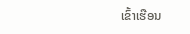ເຂົ້າເຮືອນ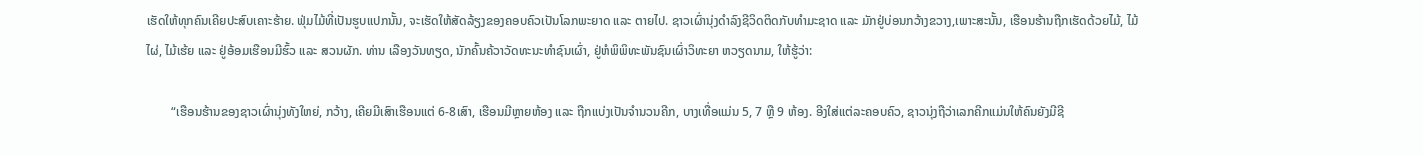ເຮັດໃຫ້ທຸກຄົນເຄີຍປະສົບເຄາະຮ້າຍ. ຟຸ່ມໄມ້ທີ່ເປັນຮູບແປກນັ້ນ, ຈະເຮັດໃຫ້ສັດລ້ຽງຂອງຄອບຄົວເປັນໂລກພະຍາດ ແລະ ຕາຍໄປ. ຊາວເຜົ່ານຸ່ງດຳລົງຊີວິດຕິດກັບທຳມະຊາດ ແລະ ມັກຢູ່ບ່ອນກວ້າງຂວາງ,ເພາະສະນັ້ນ, ເຮືອນຮ້ານຖືກເຮັດດ້ວຍໄມ້, ໄມ້ໄຜ່, ໄມ້ເຮ້ຍ ແລະ ຢູ່ອ້ອມເຮືອນມີຮົ້ວ ແລະ ສວນຜັກ. ທ່ານ ເລືອງວັນທຽດ, ນັກຄົ້ນຄ້ວາວັດທະນະທຳຊົນເຜົ່າ, ຢູ່ຫໍພິພິທະພັນຊົນເຜົ່າວິທະຍາ ຫວຽດນາມ, ໃຫ້ຮູ້ວ່າ:

        “ເຮືອນຮ້ານຂອງຊາວເຜົ່ານຸ່ງທັງໃຫຍ່, ກວ້າງ, ເຄີຍມີເສົາເຮືອນແຕ່ 6-8ເສົາ, ເຮືອນມີຫຼາຍຫ້ອງ ແລະ ຖືກແບ່ງເປັນຈຳນວນຄີກ, ບາງເທື່ອແມ່ນ 5, 7 ຫຼື 9 ຫ້ອງ. ອີງໃສ່ແຕ່ລະຄອບຄົວ, ຊາວນຸ່ງຖືວ່າເລກຄີກແມ່ນໃຫ້ຄົນຍັງມີຊີ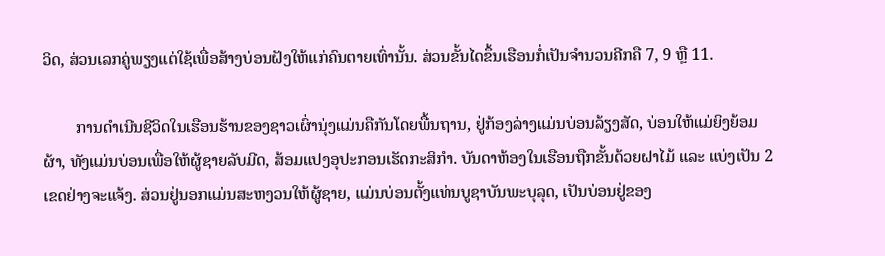ວິດ, ສ່ວນເລກຄູ່ພຽງແຕ່ໃຊ້ເພື່ອສ້າງບ່ອນຝັງໃຫ້ແກ່ຄົນຕາຍເທົ່ານັ້ນ. ສ່ວນຂັ້ນໄດຂຶ້ນເຮືອນກໍ່ເປັນຈຳນວນຄີກຄື 7, 9 ຫຼື 11.

        ການດຳເນີນຊີວິດໃນເຮືອນຮ້ານຂອງຊາວເຜົ່ານຸ່ງແມ່ນຄືກັນໂດຍພື້ນຖານ, ຢູ່ກ້ອງລ່າງແມ່ນບ່ອນລ້ຽງສັດ, ບ່ອນໃຫ້ແມ່ຍິງຍ້ອມຜ້າ, ທັງແມ່ນບ່ອນເພື່ອໃຫ້ຜູ້ຊາຍລັບມີດ, ສ້ອມແປງອຸປະກອນເຮັດກະສິກຳ. ບັນດາຫ້ອງໃນເຮືອນຖືກຂັ້ນດ້ວຍຝາໄມ້ ແລະ ແບ່ງເປັນ 2 ເຂດຢ່າງຈະແຈ້ງ. ສ່ວນຢູ່ນອກແມ່ນສະຫງວນໃຫ້ຜູ້ຊາຍ, ແມ່ນບ່ອນຕັ້ງແທ່ນບູຊາບັນພະບຸລຸດ, ເປັນບ່ອນຢູ່ຂອງ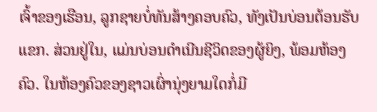ເຈົ້າຂອງເຮືອນ, ລູກຊາຍບໍ່ທັນສ້າງຄອບຄົວ, ທັງເປັນບ່ອນຕ້ອນຮັບແຂກ. ສ່ວນຢູ່ໃນ, ແມ່ນບ່ອນດຳເນີນຊີວິດຂອງຜູ້ຍິງ, ພ້ອມຫ້ອງຄົວ. ໃນຫ້ອງຄົວຂອງຊາວເຜົ່ານຸ່ງຍາມໃດກໍ່ມີ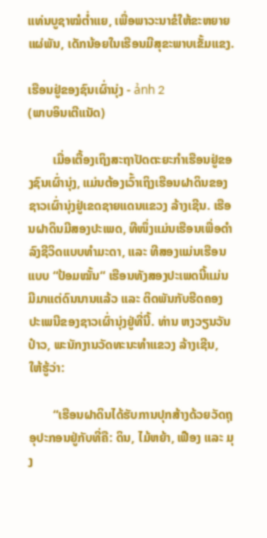ແທ່ນບູຊາໝໍຕ່ຳແຍ, ເພື່ອພາວະນາຂໍໃຫ້ຂະຫຍາຍແຜ່ພັນ, ເດັກນ້ອຍໃນເຮືອນມີສຸຂະພາບເຂັ້ມແຂງ.

ເຮືອນຢູ່ຂອງຊົນເຜົ່ານຸ່ງ - ảnh 2
(ພາບອິນເຕີແນັດ)

        ເມື່ອເຕື້ອງເຖິງສະຖາປັດຕະຍະກຳເຮືອນຢູ່ຂອງຊົນເຜົ່ານຸ່ງ, ແມ່ນຕ້ອງເວົ້າເຖິງເຮືອນຝາດິນຂອງຊາວເຜົ່ານຸ່ງຢູ່ເຂດຊາຍແດນແຂວງ ລ້າງເຊີນ. ເຮືອນຝາດິນມີສອງປະເພດ, ທີໜຶ່ງແມ່ນເຮືອນເພື່ອດຳລົງຊີວິດແບບທຳມະດາ, ແລະ ທີສອງແມ່ນເຮືອນແບບ “ປ້ອມໝັ້ນ“ ເຮືອນທັງສອງປະເພດນີ້ແມ່ນມີມາແຕ່ດົນນານແລ້ວ ແລະ ຕິດພັນກັບຮີດຄອງປະເພນີຂອງຊາວເຜົ່ານຸ່ງຢູ່ທີ່ນີ້. ທ່ານ ຫງວຽນວັນປ໋າວ, ພະນັກງານວັດທະນະທຳແຂວງ ລ້າງເຊີນ, ໃຫ້ຮູ້ວ່າ:

        “ເຮືອນຝາດິນໄດ້ຮັບການປຸກສ້າງດ້ວຍວັດຖຸອຸປະກອນຢູ່ກັບທີ່ຄື: ດິນ, ໄມ້ຫຍ້າ, ເຟືອງ ແລະ ມຸງ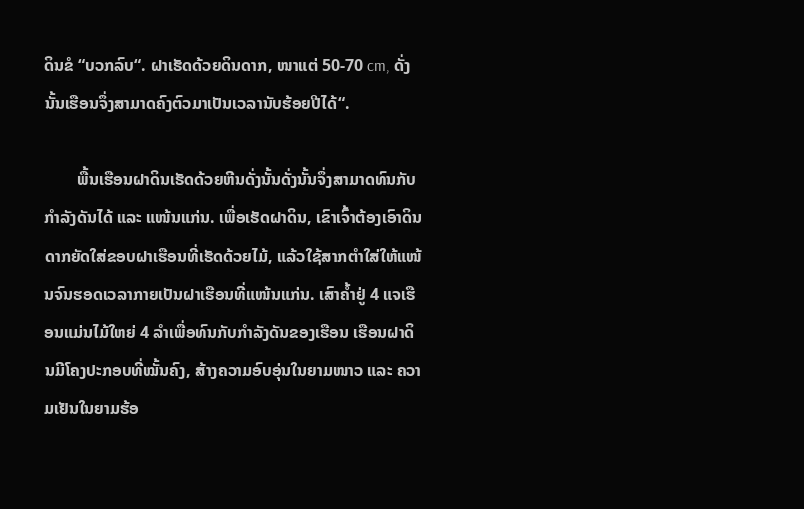ດິນຂໍ “ບວກລົບ“. ຝາເຮັດດ້ວຍດິນດາກ, ໜາແຕ່ 50-70 cm, ດັ່ງນັ້ນເຮືອນຈຶ່ງສາມາດຄົງຕົວມາເປັນເວລານັບຮ້ອຍປີໄດ້“.

        ພື້ນເຮືອນຝາດິນເຮັດດ້ວຍຫີນດັ່ງນັ້ນດັ່ງນັ້ນຈຶ່ງສາມາດທົນກັບກຳລັງດັນໄດ້ ແລະ ແໜ້ນແກ່ນ. ເພື່ອເຮັດຝາດິນ, ເຂົາເຈົ້າຕ້ອງເອົາດິນດາກຍັດໃສ່ຂອບຝາເຮືອນທີ່ເຮັດດ້ວຍໄມ້, ແລ້ວໃຊ້ສາກຕໍາໃສ່ໃຫ້ແໜ້ນຈົນຮອດເວລາກາຍເປັນຝາເຮືອນທີ່ແໜ້ນແກ່ນ. ເສົາຄ້ຳຢູ່ 4 ແຈເຮືອນແມ່ນໄມ້ໃຫຍ່ 4 ລຳເພື່ອທົນກັບກຳລັງດັນຂອງເຮືອນ ເຮືອນຝາດິນມີໂຄງປະກອບທີ່ໝັ້ນຄົງ, ສ້າງຄວາມອົບອຸ່ນໃນຍາມໜາວ ແລະ ຄວາມເຢັນໃນຍາມຮ້ອ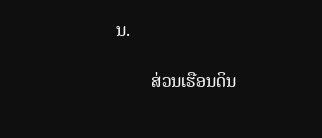ນ.

        ສ່ວນເຮືອນດິນ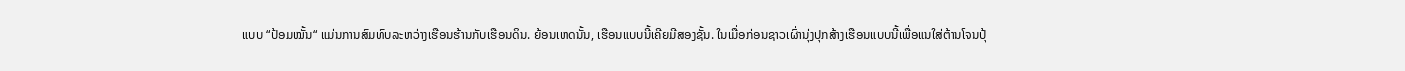ແບບ “ປ້ອມໝັ້ນ“ ແມ່ນການສົມທົບລະຫວ່າງເຮືອນຮ້ານກັບເຮືອນດິນ. ຍ້ອນເຫດນັ້ນ, ເຮືອນແບບນີ້ເຄີຍມີສອງຊັ້ນ. ໃນເມື່ອກ່ອນຊາວເຜົ່ານຸ່ງປຸກສ້າງເຮືອນແບບນີ້ເພື່ອແນໃສ່ຕ້ານໂຈນປຸ້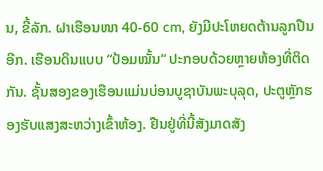ນ, ຂີ້ລັກ. ຝາເຮືອນໜາ 40-60 cm, ຍັງມີປະໂຫຍດຕ້ານລູກປືນອີກ. ເຮືອນດິນແບບ “ປ້ອມໝັ້ນ“ ປະກອບດ້ວຍຫຼາຍຫ້ອງທີ່ຕິດກັນ. ຊັ້ນສອງຂອງເຮືອນແມ່ນບ່ອນບູຊາບັນພະບຸລຸດ, ປະຕູຫຼັກຮອງຮັບແສງສະຫວ່າງເຂົ້າຫ້ອງ. ຢືນຢູ່ທີ່ນີ້ສັງມາດສັງ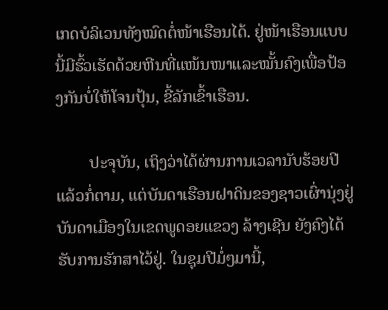ເກດບໍລິເວນທັງໝົດຕໍ່ໜ້າເຮືອນໄດ້. ຢູ່ໜ້າເຮືອນແບບນີ້ມີຮົ້ວເຮັດດ້ວຍຫີນທີ່ແໜ້ນໜາແລະໝັ້ນຄົງເພື່ອປ້ອງກັນບໍ່ໃຫ້ໂຈນປຸ້ນ, ຂີ້ລັກເຂົ້າເຮືອນ.

        ປະຈຸບັນ, ເຖິງວ່າໄດ້ຜ່ານການເວລານັບຮ້ອຍປີແລ້ວກໍ່ຕາມ, ແຕ່ບັນດາເຮືອນຝາດິນຂອງຊາວເຜົ່ານຸ່ງຢູ່ບັນດາເມືອງໃນເຂດພູດອຍແຂວງ ລ້າງເຊີນ ຍັງຄົງໄດ້ຮັບການຮັກສາໄວ້ຢູ່. ໃນຊຸມປີມໍ່ໆມານີ້,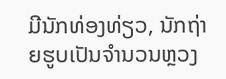ມີນັກທ່ອງທ່ຽວ, ນັກຖ່າຍຮູບເປັນຈຳນວນຫຼວງ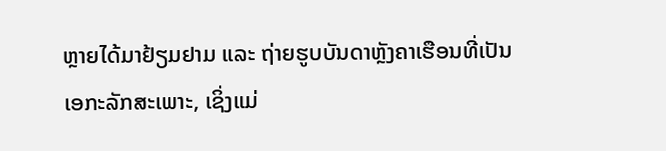ຫຼາຍໄດ້ມາຢ້ຽມຢາມ ແລະ ຖ່າຍຮູບບັນດາຫຼັງຄາເຮືອນທີ່ເປັນເອກະລັກສະເພາະ, ເຊິ່ງແມ່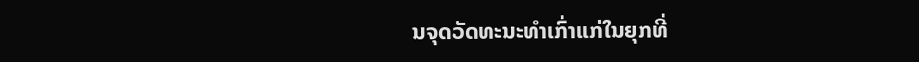ນຈຸດວັດທະນະທຳເກົ່າແກ່ໃນຍຸກທີ່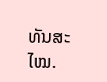ທັນສະໄໝ.